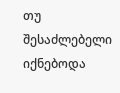თუ შესაძლებელი იქნებოდა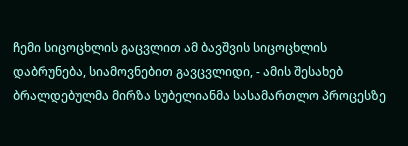ჩემი სიცოცხლის გაცვლით ამ ბავშვის სიცოცხლის დაბრუნება, სიამოვნებით გავცვლიდი, - ამის შესახებ ბრალდებულმა მირზა სუბელიანმა სასამართლო პროცესზე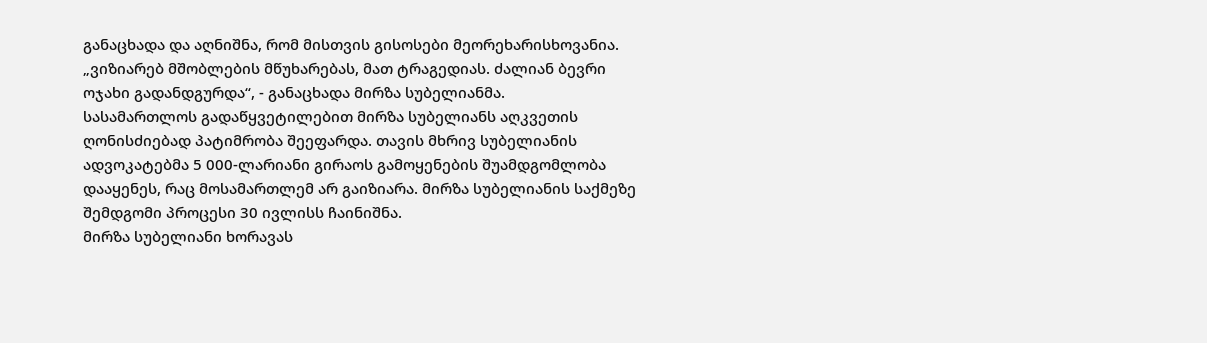განაცხადა და აღნიშნა, რომ მისთვის გისოსები მეორეხარისხოვანია.
„ვიზიარებ მშობლების მწუხარებას, მათ ტრაგედიას. ძალიან ბევრი ოჯახი გადანდგურდა“, - განაცხადა მირზა სუბელიანმა.
სასამართლოს გადაწყვეტილებით მირზა სუბელიანს აღკვეთის ღონისძიებად პატიმრობა შეეფარდა. თავის მხრივ სუბელიანის ადვოკატებმა 5 000-ლარიანი გირაოს გამოყენების შუამდგომლობა დააყენეს, რაც მოსამართლემ არ გაიზიარა. მირზა სუბელიანის საქმეზე შემდგომი პროცესი 30 ივლისს ჩაინიშნა.
მირზა სუბელიანი ხორავას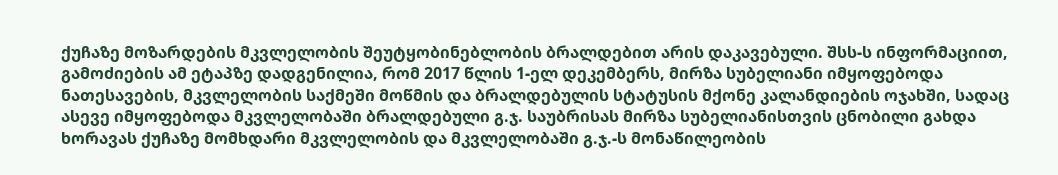ქუჩაზე მოზარდების მკვლელობის შეუტყობინებლობის ბრალდებით არის დაკავებული. შსს-ს ინფორმაციით, გამოძიების ამ ეტაპზე დადგენილია, რომ 2017 წლის 1-ელ დეკემბერს, მირზა სუბელიანი იმყოფებოდა ნათესავების, მკვლელობის საქმეში მოწმის და ბრალდებულის სტატუსის მქონე კალანდიების ოჯახში, სადაც ასევე იმყოფებოდა მკვლელობაში ბრალდებული გ.ჯ. საუბრისას მირზა სუბელიანისთვის ცნობილი გახდა ხორავას ქუჩაზე მომხდარი მკვლელობის და მკვლელობაში გ.ჯ.-ს მონაწილეობის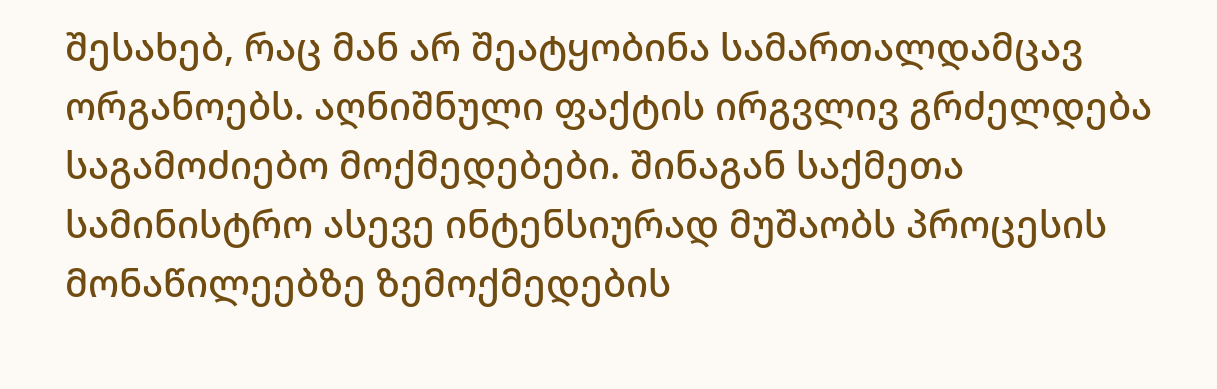შესახებ, რაც მან არ შეატყობინა სამართალდამცავ ორგანოებს. აღნიშნული ფაქტის ირგვლივ გრძელდება საგამოძიებო მოქმედებები. შინაგან საქმეთა სამინისტრო ასევე ინტენსიურად მუშაობს პროცესის მონაწილეებზე ზემოქმედების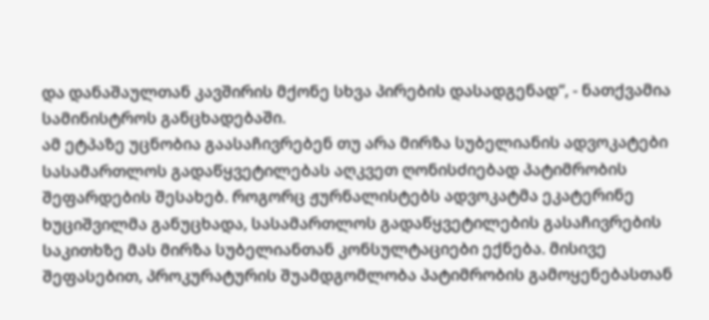და დანაშაულთან კავშირის მქონე სხვა პირების დასადგენად“, - ნათქვამია სამინისტროს განცხადებაში.
ამ ეტპაზე უცნობია გაასაჩივრებენ თუ არა მირზა სუბელიანის ადვოკატები სასამართლოს გადაწყვეტილებას აღკვეთ ღონისძიებად პატიმრობის შეფარდების შესახებ. როგორც ჟურნალისტებს ადვოკატმა ეკატერინე ხუციშვილმა განუცხადა, სასამართლოს გადაწყვეტილების გასაჩივრების საკითხზე მას მირზა სუბელიანთან კონსულტაციები ექნება. მისივე შეფასებით, პროკურატურის შუამდგომლობა პატიმრობის გამოყენებასთან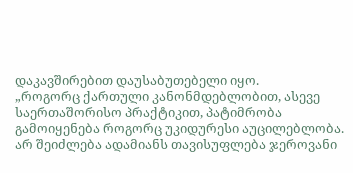დაკავშირებით დაუსაბუთებელი იყო.
„როგორც ქართული კანონმდებლობით, ასევე საერთაშორისო პრაქტიკით, პატიმრობა გამოიყენება როგორც უკიდურესი აუცილებლობა. არ შეიძლება ადამიანს თავისუფლება ჯეროვანი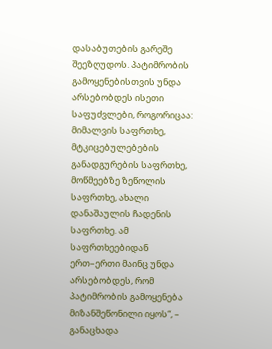დასაბუთების გარეშე შეეზღუდოს. პატიმრობის გამოყენებისთვის უნდა არსებობდეს ისეთი საფუძვლები, როგორიცაა: მიმალვის საფრთხე, მტკიცებულებების განადგურების საფრთხე, მოწმეებზე ზეწოლის საფრთხე, ახალი დანაშაულის ჩადენის საფრთხე. ამ საფრთხეებიდან ერთ–ერთი მაინც უნდა არსებობდეს, რომ პატიმრობის გამოყენება მიზანშეწონილი იყოს“, – განაცხადა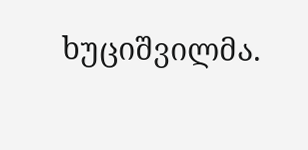ხუციშვილმა.